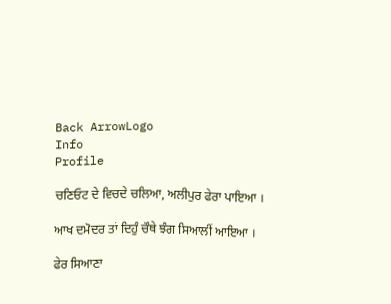Back ArrowLogo
Info
Profile

ਚਣਿਓਟ ਦੇ ਵਿਚਦੇ ਚਲਿਆ, ਅਲੀਪੁਰ ਫੇਰਾ ਪਾਇਆ ।

ਆਖ ਦਮੋਦਰ ਤਾਂ ਦਿਹੁੰ ਚੌਥੇ ਝੰਗ ਸਿਆਲੀਂ ਆਇਆ ।

ਫੇਰ ਸਿਆਣਾ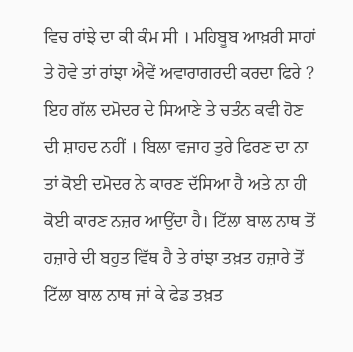ਵਿਚ ਰਾਂਝੇ ਦਾ ਕੀ ਕੰਮ ਸੀ । ਮਹਿਬੂਬ ਆਖ਼ਰੀ ਸਾਹਾਂ ਤੇ ਹੋਵੇ ਤਾਂ ਰਾਂਝਾ ਐਵੇਂ ਅਵਾਰਾਗਰਦੀ ਕਰਦਾ ਫਿਰੇ ? ਇਹ ਗੱਲ ਦਮੋਦਰ ਦੇ ਸਿਆਣੇ ਤੇ ਚਤੰਨ ਕਵੀ ਹੋਣ ਦੀ ਸ਼ਾਹਦ ਨਹੀਂ । ਬਿਲਾ ਵਜਾਹ ਤੁਰੇ ਫਿਰਣ ਦਾ ਨਾ ਤਾਂ ਕੋਈ ਦਮੋਦਰ ਨੇ ਕਾਰਣ ਦੱਸਿਆ ਹੈ ਅਤੇ ਨਾ ਹੀ ਕੋਈ ਕਾਰਣ ਨਜ਼ਰ ਆਉਂਦਾ ਹੈ। ਟਿੱਲਾ ਬਾਲ ਨਾਥ ਤੋਂ ਹਜ਼ਾਰੇ ਦੀ ਬਹੁਤ ਵਿੱਥ ਹੈ ਤੇ ਰਾਂਝਾ ਤਖ਼ਤ ਹਜ਼ਾਰੇ ਤੋਂ ਟਿੱਲਾ ਬਾਲ ਨਾਥ ਜਾਂ ਕੇ ਫੇਡ ਤਖ਼ਤ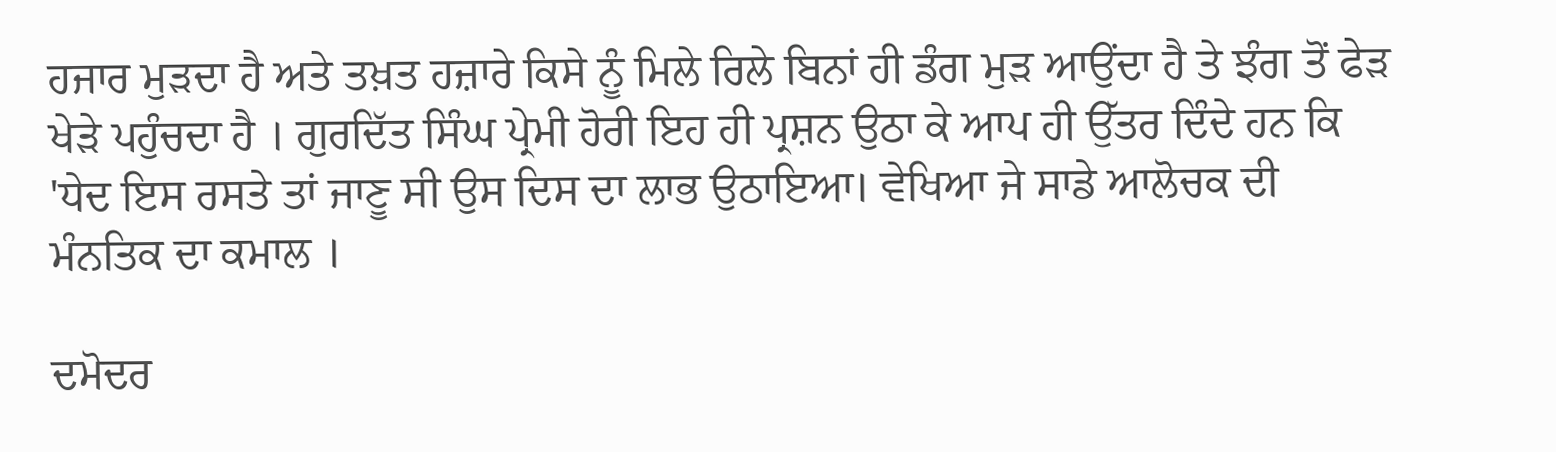ਹਜਾਰ ਮੁੜਦਾ ਹੈ ਅਤੇ ਤਖ਼ਤ ਹਜ਼ਾਰੇ ਕਿਸੇ ਨੂੰ ਮਿਲੇ ਰਿਲੇ ਬਿਨਾਂ ਹੀ ਡੰਗ ਮੁੜ ਆਉਂਦਾ ਹੈ ਤੇ ਝੰਗ ਤੋਂ ਫੇੜ ਖੇੜੇ ਪਹੁੰਚਦਾ ਹੈ । ਗੁਰਦਿੱਤ ਸਿੰਘ ਪ੍ਰੇਮੀ ਹੋਰੀ ਇਹ ਹੀ ਪ੍ਰਸ਼ਨ ਉਠਾ ਕੇ ਆਪ ਹੀ ਉੱਤਰ ਦਿੰਦੇ ਹਨ ਕਿ 'ਧੇਦ ਇਸ ਰਸਤੇ ਤਾਂ ਜਾਣੂ ਸੀ ਉਸ ਦਿਸ ਦਾ ਲਾਭ ਉਠਾਇਆ। ਵੇਖਿਆ ਜੇ ਸਾਡੇ ਆਲੋਚਕ ਦੀ ਮੰਨਤਿਕ ਦਾ ਕਮਾਲ ।

ਦਮੋਦਰ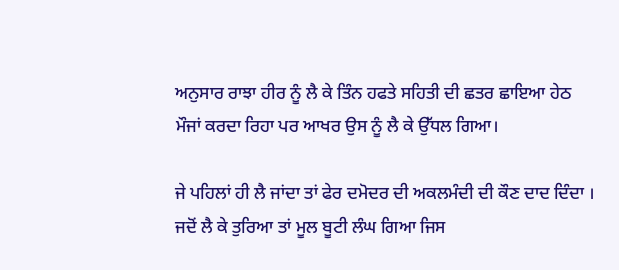ਅਨੁਸਾਰ ਰਾਝਾ ਹੀਰ ਨੂੰ ਲੈ ਕੇ ਤਿੰਨ ਹਫਤੇ ਸਹਿਤੀ ਦੀ ਛਤਰ ਛਾਇਆ ਹੇਠ ਮੌਜਾਂ ਕਰਦਾ ਰਿਹਾ ਪਰ ਆਖਰ ਉਸ ਨੂੰ ਲੈ ਕੇ ਉੱਧਲ ਗਿਆ।

ਜੇ ਪਹਿਲਾਂ ਹੀ ਲੈ ਜਾਂਦਾ ਤਾਂ ਫੇਰ ਦਮੋਦਰ ਦੀ ਅਕਲਮੰਦੀ ਦੀ ਕੌਣ ਦਾਦ ਦਿੰਦਾ । ਜਦੋਂ ਲੈ ਕੇ ਤੁਰਿਆ ਤਾਂ ਮੂਲ ਬੂਟੀ ਲੰਘ ਗਿਆ ਜਿਸ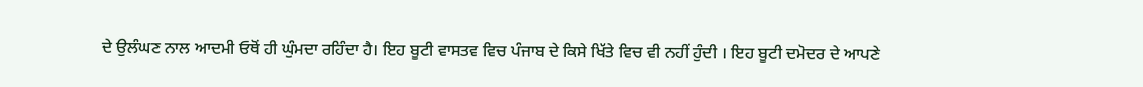ਦੇ ਉਲੰਘਣ ਨਾਲ ਆਦਮੀ ਓਥੋਂ ਹੀ ਘੁੰਮਦਾ ਰਹਿੰਦਾ ਹੈ। ਇਹ ਬੂਟੀ ਵਾਸਤਵ ਵਿਚ ਪੰਜਾਬ ਦੇ ਕਿਸੇ ਖਿੱਤੇ ਵਿਚ ਵੀ ਨਹੀਂ ਹੁੰਦੀ । ਇਹ ਬੂਟੀ ਦਮੋਦਰ ਦੇ ਆਪਣੇ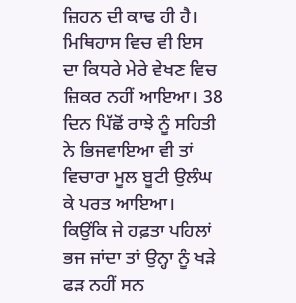ਜ਼ਿਹਨ ਦੀ ਕਾਢ ਹੀ ਹੈ। ਮਿਥਿਹਾਸ ਵਿਚ ਵੀ ਇਸ ਦਾ ਕਿਧਰੇ ਮੇਰੇ ਵੇਖਣ ਵਿਚ ਜ਼ਿਕਰ ਨਹੀਂ ਆਇਆ। 38 ਦਿਨ ਪਿੱਛੋਂ ਰਾਝੇ ਨੂੰ ਸਹਿਤੀ ਨੇ ਭਿਜਵਾਇਆ ਵੀ ਤਾਂ ਵਿਚਾਰਾ ਮੂਲ ਬੂਟੀ ਉਲੰਘ ਕੇ ਪਰਤ ਆਇਆ। ਕਿਉਂਕਿ ਜੇ ਹਫ਼ਤਾ ਪਹਿਲਾਂ ਭਜ ਜਾਂਦਾ ਤਾਂ ਉਨ੍ਹਾ ਨੂੰ ਖੜੇ ਫੜ ਨਹੀਂ ਸਨ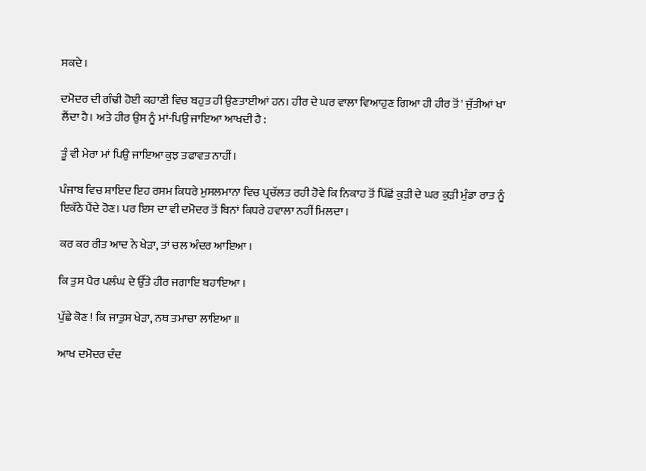ਸਕਦੇ ।

ਦਮੋਦਰ ਦੀ ਗੰਢੀ ਹੋਈ ਕਹਾਣੀ ਵਿਚ ਬਹੁਤ ਹੀ ਉਣਤਾਈਆਂ ਹਨ। ਹੀਰ ਦੇ ਘਰ ਵਾਲਾ ਵਿਆਹੁਣ ਗਿਆ ਹੀ ਹੀਰ ਤੋਂ' ਜੁੱਤੀਆਂ ਖਾ ਲੈਂਦਾ ਹੈ। ਅਤੇ ਹੀਰ ਉਸ ਨੂੰ ਮਾਂ-ਪਿਉ ਜਾਇਆ ਆਖਦੀ ਹੈ :

ਤੂੰ ਵੀ ਮੇਰਾ ਮਾਂ ਪਿਉ ਜਾਇਆ ਕੁਝ ਤਫਾਵਤ ਨਾਹੀਂ।

ਪੰਜਾਬ ਵਿਚ ਸ਼ਾਇਦ ਇਹ ਰਸਮ ਕਿਧਰੇ ਮੁਸਲਮਾਨਾ ਵਿਚ ਪ੍ਰਚੱਲਤ ਰਹੀ ਹੋਵੇ ਕਿ ਨਿਕਾਹ ਤੋਂ ਪਿੱਛੋਂ ਕੁੜੀ ਦੇ ਘਰ ਕੁੜੀ ਮੁੰਡਾ ਰਾਤ ਨੂੰ ਇਕੱਠੇ ਪੈਂਦੇ ਹੋਣ। ਪਰ ਇਸ ਦਾ ਵੀ ਦਮੋਦਰ ਤੋਂ ਬਿਨਾਂ ਕਿਧਰੇ ਹਵਾਲਾ ਨਹੀਂ ਮਿਲਦਾ ।

ਕਰ ਕਰ ਰੀਤ ਆਦ ਨੇ ਖੇੜਾ, ਤਾਂ ਚਲ ਅੰਦਰ ਆਇਆ ।

ਕਿ ਤੁਸ ਪੈਰ ਪਲੰਘ ਦੇ ਉੱਤੇ ਹੀਰ ਜਗਾਇ ਬਹਾਇਆ ।

ਪੁੱਛੇ ਕੋਣ ! ਕਿ ਜਾਤੁਸ ਖੇੜਾ, ਨਥ ਤਮਾਚਾ ਲਾਇਆ ॥

ਆਖ ਦਮੋਦਰ ਦੰਦ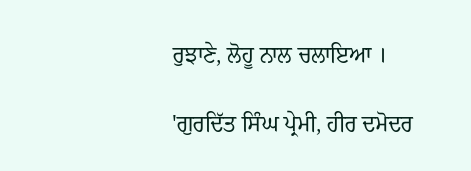ਰੁਝਾਣੇ, ਲੋਹੂ ਨਾਲ ਚਲਾਇਆ ।

'ਗੁਰਦਿੱਤ ਸਿੰਘ ਪ੍ਰੇਮੀ, ਹੀਰ ਦਮੋਦਰ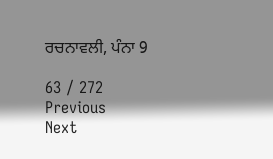ਰਚਨਾਵਲੀ, ਪੰਨਾ 9

63 / 272
Previous
Next